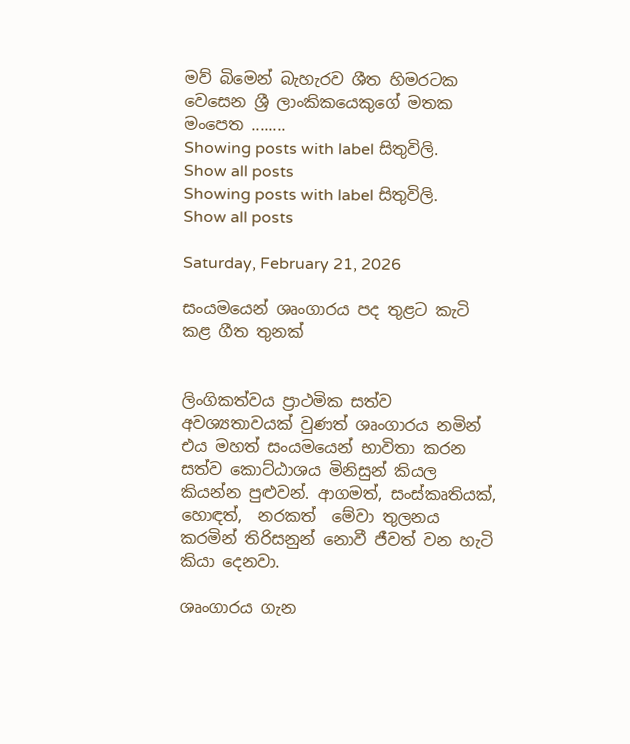මව් බිමෙන් බැහැරව ශීත හිමරටක වෙසෙන ශ්‍රී ලාංකිකයෙකුගේ මතක මංපෙත ........
Showing posts with label සිතුවිලි. Show all posts
Showing posts with label සිතුවිලි. Show all posts

Saturday, February 21, 2026

සංයමයෙන් ශෘංගාරය පද තුළට කැටි කළ ගීත තුනක්


ලිංගිකත්වය ප්‍රාථමික සත්ව  අවශ්‍යතාවයක් වුණත් ශෘංගාරය නමින් එය මහත් සංයමයෙන් භාවිතා කරන සත්ව කොට්ඨාශය මිනිසුන් කියල කියන්න පුළුවන්. ආගමත්, සංස්කෘතියක්, හොඳත්,  නරකත්  මේවා තුලනය කරමින් තිරිසනුන් නොවී ජීවත් වන හැටි කියා දෙනවා.

ශෘංගාරය ගැන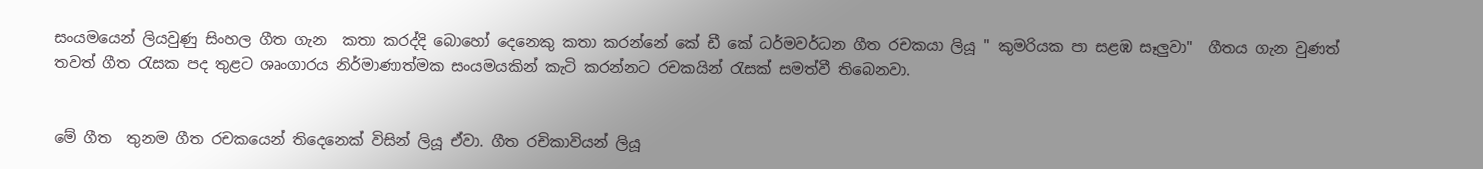සංයමයෙන් ලියවුණු සිංහල ගීත ගැන  කතා කරද්දි බොහෝ දෙනෙකු කතා කරන්නේ කේ ඩී කේ ධර්මවර්ධන ගීත රචකයා ලියූ " කුමරියක පා සළඹ සෑලුවා"  ගීතය ගැන වුණත් තවත් ගීත රැසක පද තුළට ශෘංගාරය නිර්මාණාත්මක සංයමයකින් කැටි කරන්නට රචකයින් රැසක් සමත්වී තිබෙනවා.


මේ ගීත  තුනම ගීත රචකයෙන් තිදෙනෙක් විසින් ලියූ ඒවා. ගීත රචිකාවියන් ලියූ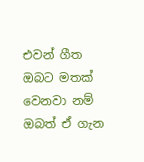එවන් ගීත ඔබට මතක් වෙනවා නම් ඔබත් ඒ ගැන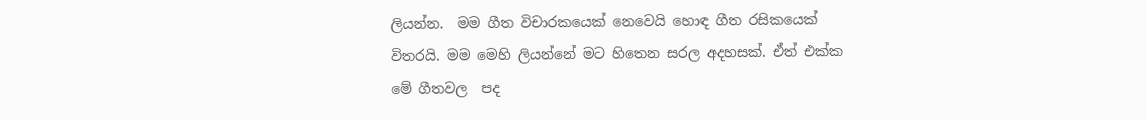ලියන්න.  මම ගීත විචාරකයෙක් නෙවෙයි හොඳ ගීත රසිකයෙක් විතරයි. මම මෙහි ලියන්නේ මට හිතෙන සරල අදහසක්. ඒත් එක්ක මේ ගීතවල  පද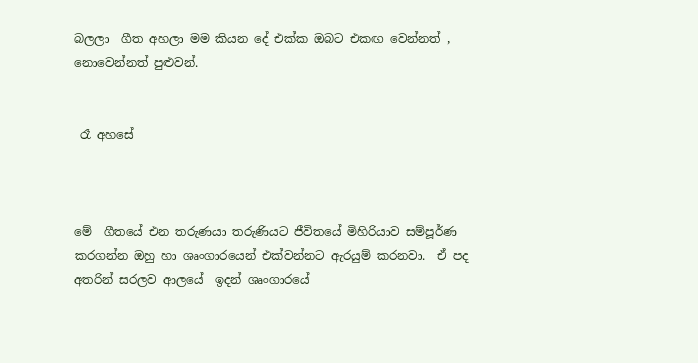බලලා  ගීත අහලා මම කියන දේ එක්ක ඔබට එකඟ වෙන්නත් , නොවෙන්නත් පුළුවන්.


 රෑ අහසේ



මේ  ගීතයේ එන තරුණයා තරුණියට ජීවිතයේ මිහිරියාව සම්පූර්ණ කරගන්න ඔහු හා ශෘංගාරයෙන් එක්වන්නට ඇරයුම් කරනවා.  ඒ පද අතරින් සරලව ආලයේ  ඉදන් ශෘංගාරයේ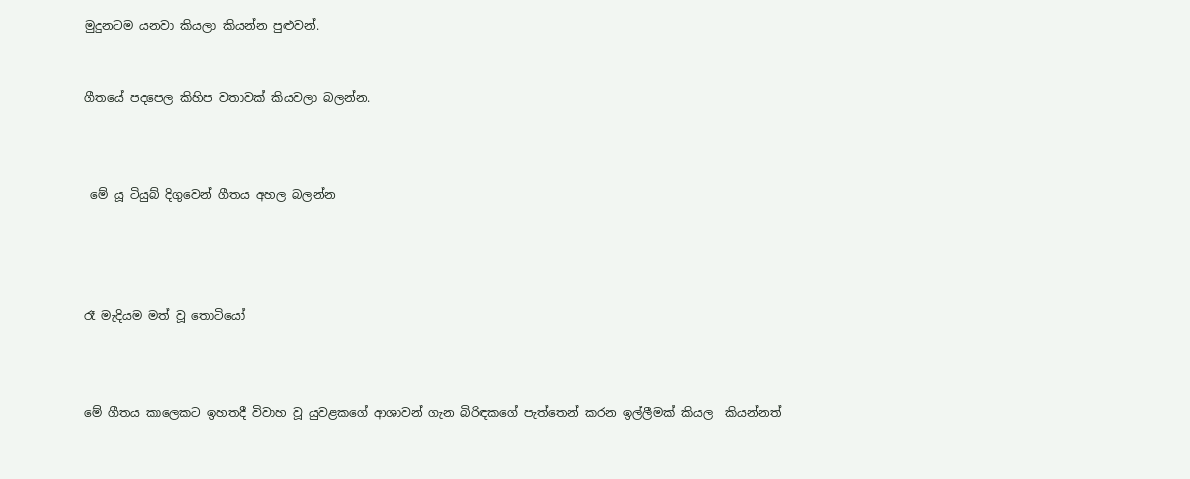මුදුනටම යනවා කියලා කියන්න පුළුවන්.


ගීතයේ පදපෙල කිහිප වතාවක් කියවලා බලන්න.



 මේ යූ ටියුබ් දිගුවෙන් ගීතය අහල බලන්න




රෑ මැදියම මත් වූ තොටියෝ



මේ ගීතය කාලෙකට ඉහතදී විවාහ වූ යුවළකගේ ආශාවන් ගැන බිරිඳකගේ පැත්තෙන් කරන ඉල්ලීමක් කියල  කියන්නත්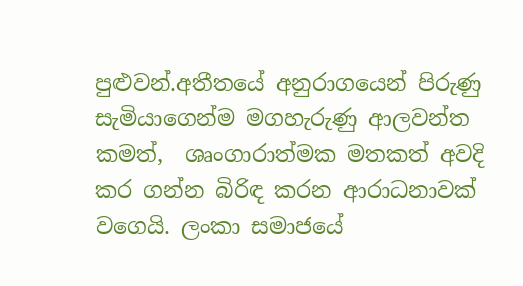පුළුවන්.අතීතයේ අනුරාගයෙන් පිරුණු  සැමියාගෙන්ම මගහැරුණු ආලවන්ත කමත්,  ශෘංගාරාත්මක මතකත් අවදි කර ගන්න බිරිඳ කරන ආරාධනාවක් වගෙයි. ලංකා සමාජයේ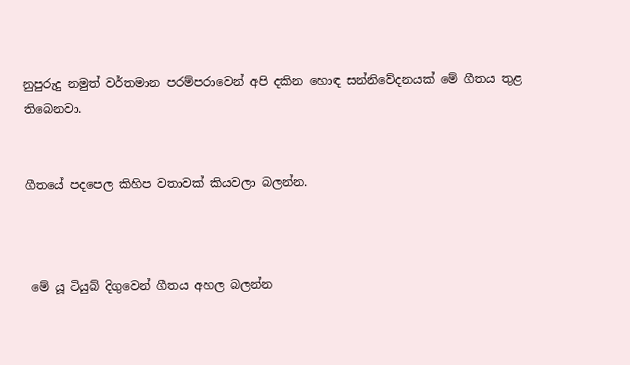නුපුරුදු නමුත් වර්තමාන පරම්පරාවෙන් අපි දකින හොඳ සන්නිවේදනයක් මේ ගීතය තුළ තිබෙනවා.


ගීතයේ පදපෙල කිහිප වතාවක් කියවලා බලන්න.



 මේ යූ ටියුබ් දිගුවෙන් ගීතය අහල බලන්න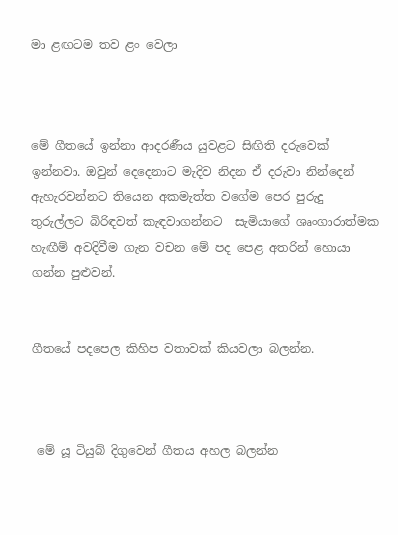මා ළඟටම තව ළං වෙලා



මේ ගීතයේ ඉන්නා ආදරණීය යුවළට සිඟිති දරුවෙක් ඉන්නවා. ඔවුන් දෙදෙනාට මැදිව නිදන ඒ දරුවා නින්දෙන් ඇහැරවන්නට තියෙන අකමැත්ත වගේම පෙර පුරුදු තුරුල්ලට බිරිඳවත් කැඳවාගන්නට  සැමියාගේ ශෘංගාරාත්මක හැඟීම් අවදිවීම ගැන වචන මේ පද පෙළ අතරින් හොයා ගන්න පුළුවන්.


ගීතයේ පදපෙල කිහිප වතාවක් කියවලා බලන්න.



 මේ යූ ටියුබ් දිගුවෙන් ගීතය අහල බලන්න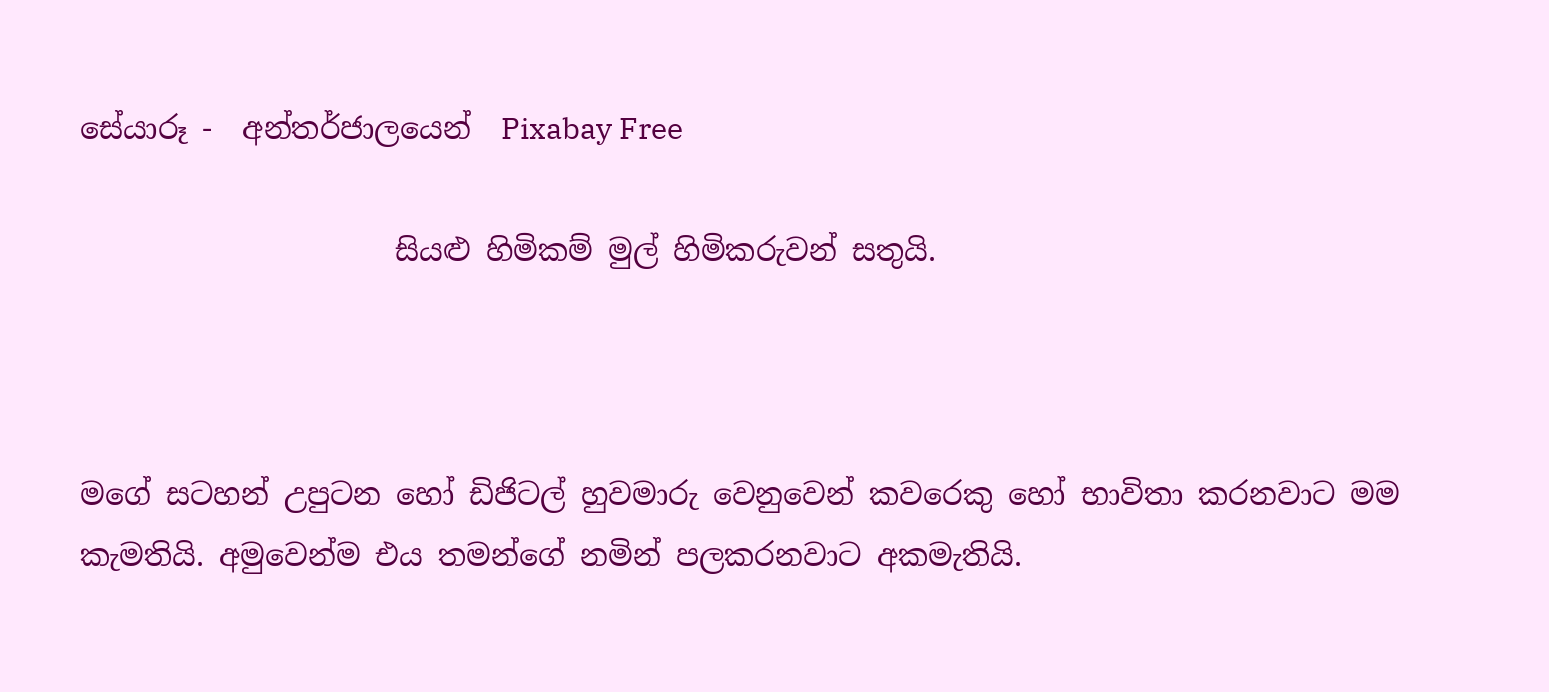සේයාරූ -  අන්තර්ජාලයෙන්  Pixabay Free

                     සියළු හිමිකම් මුල් හිමිකරුවන් සතුයි.



මගේ සටහන් උපුටන හෝ ඩිජිටල් හුවමාරු වෙනුවෙන් කවරෙකු හෝ භාවිතා කරනවාට මම කැමතියි. අමුවෙන්ම එය තමන්ගේ නමින් පලකරනවාට අකමැතියි.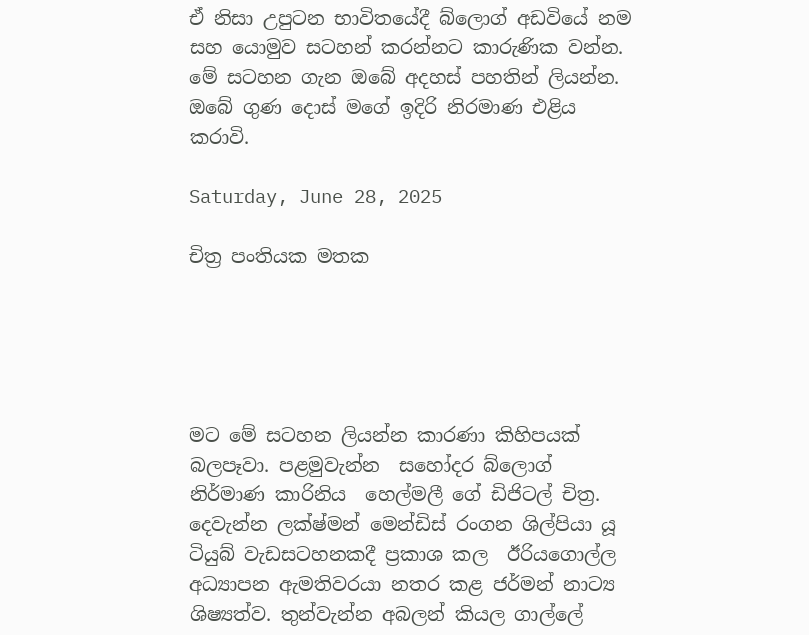ඒ නිසා උපුටන භාවිතයේදී බ්ලොග් අඩවියේ නම සහ යොමුව සටහන් කරන්නට කාරුණික වන්න.  මේ සටහන ගැන ඔබේ අදහස් පහතින් ලියන්න. ඔබේ ගුණ දොස් මගේ ඉදිරි නිරමාණ එළිය  කරාවි.

Saturday, June 28, 2025

චිත්‍ර පංතියක මතක





මට මේ සටහන ලියන්න කාරණා කිහිපයක් බලපෑවා. පළමුවැන්න  සහෝදර බ්ලොග් නිර්මාණ කාරිනිය  හෙල්මලී ගේ ඩිජිටල් චිත්‍ර. දෙවැන්න ලක්ෂ්මන් මෙන්ඩිස් රංගන ශිල්පියා යූ ටියුබ් වැඩසටහනකදී ප්‍රකාශ කල  ඊරියගොල්ල අධ්‍යාපන ඇමතිවරයා නතර කළ ජර්මන් නාට්‍ය ශිෂ්‍යත්ව. තුන්වැන්න අබලන් කියල ගාල්ලේ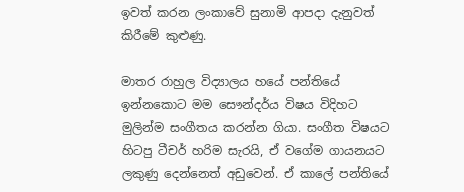ඉවත් කරන ලංකාවේ සුනාමි ආපදා දැනුවත් කිරීමේ කුළුණු.

මාතර රාහුල විද්‍යාලය හයේ පන්තියේ ඉන්නකොට මම සෞන්දර්ය විෂය විදිහට මුලින්ම සංගීතය කරන්න ගියා. සංගීත විෂයට හිටපු ටීචර් හරිම සැරයි, ඒ වගේම ගායනයට ලකුණු දෙන්නෙත් අඩුවෙන්. ඒ කාලේ පන්තියේ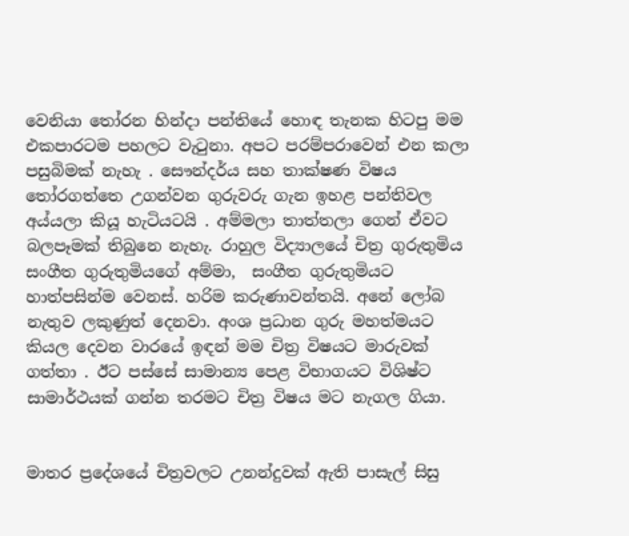වෙනියා තෝරන හින්දා පන්තියේ හොඳ තැනක හිටපු මම එකපාරටම පහලට වැටුනා. අපට පරම්පරාවෙන් එන කලා පසුබිමක් නැහැ . සෞන්දර්ය සහ තාක්ෂණ විෂය තෝරගත්තෙ උගන්වන ගුරුවරු ගැන ඉහළ පන්තිවල අය්යලා කියූ හැටියටයි . අම්මලා තාත්තලා ගෙන් ඒවට බලපෑමක් තිබුනෙ නැහැ. රාහුල විද්‍යාලයේ චිත්‍ර ගුරුතුමිය සංගීත ගුරුතුමියගේ අම්මා,  සංගීත ගුරුතුමියට හාත්පසින්ම වෙනස්. හරිම කරුණාවන්තයි. අනේ ලෝබ  නැතුව ලකුණුත් දෙනවා. අංශ ප්‍රධාන ගුරු මහත්මයට කියල දෙවන වාරයේ ඉඳන් මම චිත්‍ර විෂයට මාරුවක් ගත්තා . ඊට පස්සේ සාමාන්‍ය පෙළ විභාගයට විශිෂ්ට සාමාර්ථයක් ගන්න තරමට චිත්‍ර විෂය මට නැගල ගියා.


මාතර ප්‍රදේශයේ චිත්‍රවලට උනන්දුවක් ඇති පාසැල් සිසු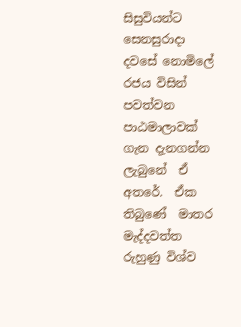සිසුවියන්ට  සෙනසුරාදා දවසේ නොමිලේ රජය විසින් පවත්වන පාඨමාලාවක් ගැන දැනගන්න ලැබුනේ  ඒ අතරේ.  ඒක තිබුණේ  මාතර මැද්දවත්ත රුහුණු විශ්ව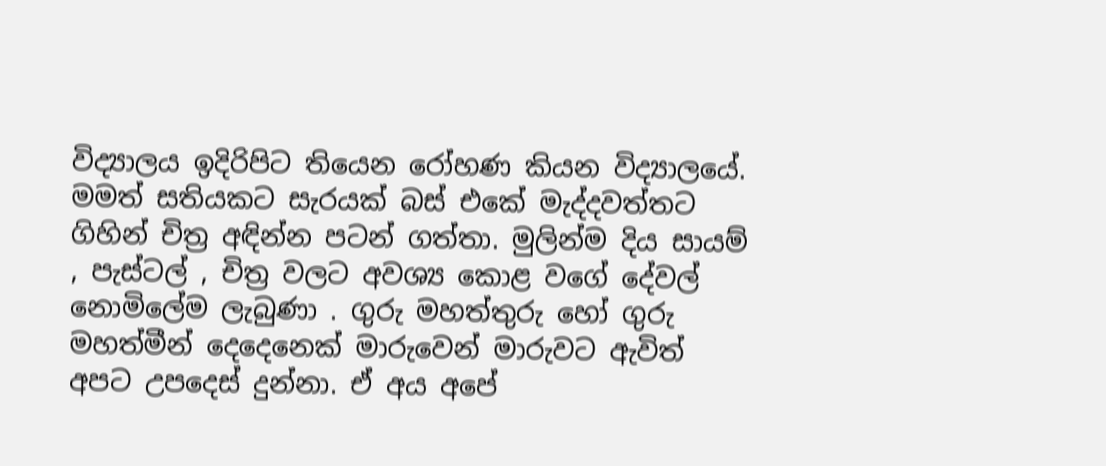විද්‍යාලය ඉදිරිපිට තියෙන රෝහණ කියන විද්‍යාලයේ.  මමත් සතියකට සැරයක් බස් එකේ මැද්දවත්තට ගිහින් චිත්‍ර අඳින්න පටන් ගත්තා. මුලින්ම දිය සායම් , පැස්ටල් , චිත්‍ර වලට අවශ්‍ය කොළ වගේ දේවල් නොමිලේම ලැබුණා . ගුරු මහත්තුරු හෝ ගුරු මහත්මීන් දෙදෙනෙක් මාරුවෙන් මාරුවට ඇවිත් අපට උපදෙස් දුන්නා. ඒ අය අපේ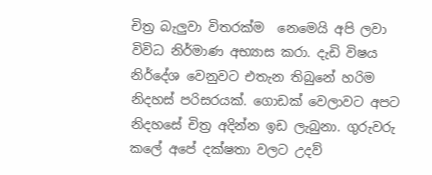චිත්‍ර බැලුවා විතරක්ම  නෙමෙයි අපි ලවා විවිධ නිර්මාණ අභ්‍යාස කරා. දැඩි විෂය නිර්දේශ වෙනුවට එතැන තිබුනේ හරිම නිදහස් පරිසරයක්. ගොඩක් වෙලාවට අපට නිදහසේ චිත්‍ර අදින්න ඉඩ ලැබුනා. ගුරුවරු කලේ අපේ දක්ෂතා වලට උදව්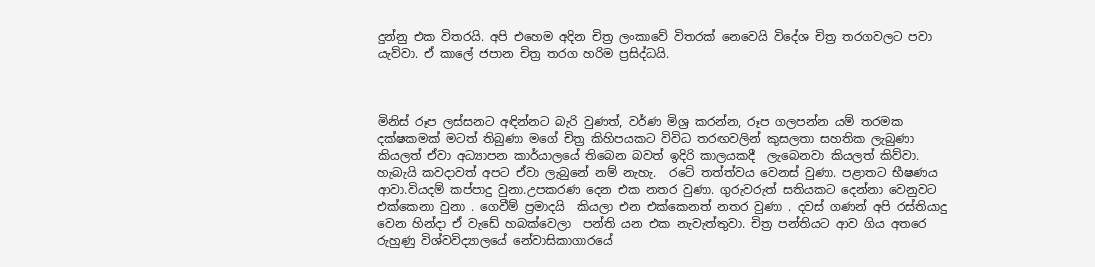දුන්නු එක විතරයි. අපි එහෙම අදින චිත්‍ර ලංකාවේ විතරක් නෙවෙයි විදේශ චිත්‍ර තරගවලට පවා යැව්වා. ඒ කාලේ ජපාන චිත්‍ර තරග හරිම ප්‍රසිද්ධයි.



මිනිස් රූප ලස්සනට අඳින්නට බැරි වුණත්, වර්ණ මිශ්‍ර කරන්න, රූප ගලපන්න යම් තරමක දක්ෂකමක් මටත් තිබුණා මගේ චිත්‍ර කිහිපයකට විවිධ තරඟවලින් කුසලතා සහතික ලැබුණා කියලත් ඒවා අධ්‍යාපන කාර්යාලයේ තිබෙන බවත් ඉදිරි කාලයකදී  ලැබෙනවා කියලත් කිව්වා. හැබැයි කවදාවත් අපට ඒවා ලැබුනේ නම් නැහැ.  රටේ තත්ත්වය වෙනස් වුණා. පළාතට භීෂණය ආවා.වියදම් කප්පාදු වුනා.උපකරණ දෙන එක නතර වුණා. ගුරුවරුත් සතියකට දෙන්නා වෙනුවට එක්කෙනා වුනා . ගෙවීම් ප්‍රමාදයි  කියලා එන එක්කෙනත් නතර වුණා . දවස් ගණන් අපි රස්තියාදු වෙන හින්දා ඒ වැඩේ හබක්වෙලා  පන්ති යන එක නැවැත්තුවා. චිත්‍ර පන්තියට ආව ගිය අතරෙ  රුහුණු විශ්වවිද්‍යාලයේ නේවාසිකාගාරයේ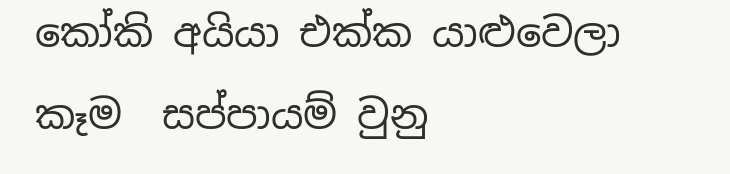කෝකි අයියා එක්ක යාළුවෙලා කෑම  සප්පායම් වුනු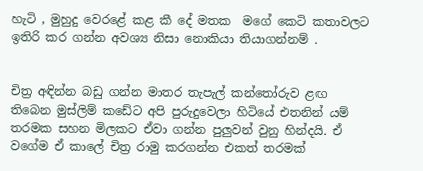හැටි , මුහුදු වෙරළේ කළ කී දේ මතක  මගේ කෙටි කතාවලට ඉතිරි කර ගන්න අවශ්‍ය නිසා නොකියා තියාගන්නම් .


චිත්‍ර අඳින්න බඩු ගන්න මාතර තැපැල් කන්තෝරුව ළඟ තිබෙන මුස්ලිම් කඩේට අපි පුරුදුවෙලා හිටියේ එතනින් යම් තරමක සහන මිලකට ඒවා ගන්න පුලුවන් වුනු හින්දයි. ඒ වගේම ඒ කාලේ චිත්‍ර රාමු කරගන්න එකත් තරමක්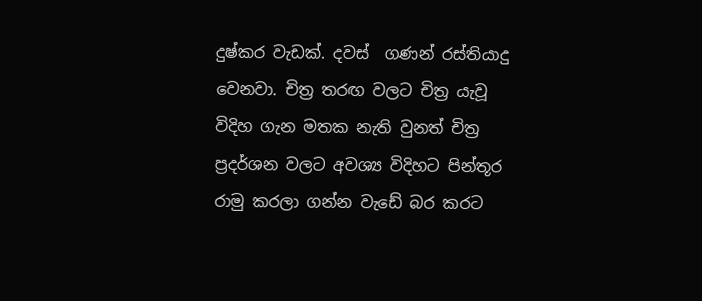දුෂ්කර වැඩක්. දවස්  ගණන් රස්තියාදු වෙනවා. චිත්‍ර තරඟ වලට චිත්‍ර යැවූ විදිහ ගැන මතක නැති වුනත් චිත්‍ර ප්‍රදර්ශන වලට අවශ්‍ය විදිහට පින්තූර රාමු කරලා ගන්න වැඩේ බර කරට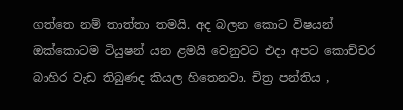ගත්තෙ නම් තාත්තා තමයි. අද බලන කොට විෂයන් ඔක්කොටම ටියුෂන් යන ළමයි වෙනුවට එදා අපට කොච්චර බාහිර වැඩ තිබුණද කියල හිතෙනවා. චිත්‍ර පන්තිය ,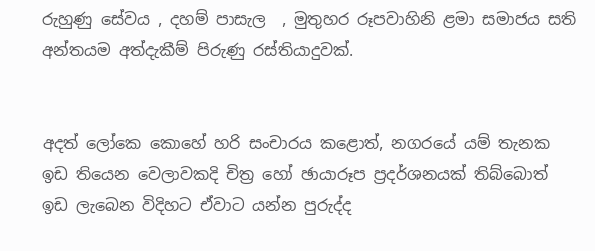රුහුණු සේවය , දහම් පාසැල  , මුතුහර රූපවාහිනි ළමා සමාජය සති අන්තයම අත්දැකීම් පිරුණු රස්තියාදුවක්.


අදත් ලෝකෙ කොහේ හරි සංචාරය කළොත්, නගරයේ යම් තැනක ඉඩ තියෙන වෙලාවකදි චිත්‍ර හෝ ඡායාරූප ප්‍රදර්ශනයක් තිබ්බොත් ඉඩ ලැබෙන විදිහට ඒවාට යන්න පුරුද්ද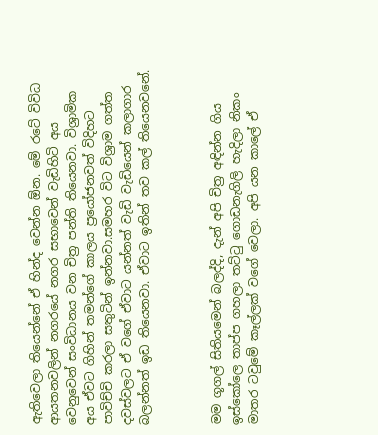ඇතිවෙලා තියෙන්නේ ඒ හින්ද වෙන්න ඕන. මේ රටේ විවිධ ආයතනවලින් නගරයේ නගර සභාවෙන් වැඩිහිටි අය වෙනුවෙන් සංවිධානය වන චිත්‍ර පන්ති තියෙනවා. විශ්‍රාමික අය ඒවට ගිහින් තමන්ගේ කාලය ප්‍රයෝජනවත් විදිහට පාවිච්චි කරලා සතුටින් ඉන්නවා.සමහර විට විශ්‍රාම ගත්ත දවස්වලට ඒ වගේ ඒවාට යන්නත් වැඩි වැඩියෙන් කලාගාර බලන්නත් ඉඩ තියෙනවා. ඒවාට ඉතින් තව කල් තියෙනවනේ.



මම ගූගල් සිතියමෙන් බලද්දි, දැන් අපි චිත්‍ර අඳින්න ගිය ඉස්කෝලෙ තාප්ප ගහලා තට්ටු ගොඩනැගිලි හැදිලා නිකං මාතර ටවුමේ කෑල්ලක් වගේ වෙලා. අපි යන කාලේ ඒ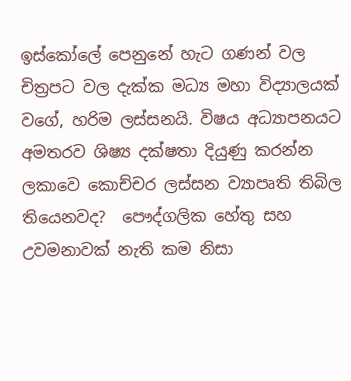ඉස්කෝලේ පෙනුනේ හැට ගණන් වල චිත්‍රපට වල දැක්ක මධ්‍ය මහා විද්‍යාලයක් වගේ, හරිම ලස්සනයි. විෂය අධ්‍යාපනයට අමතරව ශිෂ්‍ය දක්ෂතා දියුණු කරන්න ලකාවෙ කොච්චර ලස්සන ව්‍යාපෘති තිබිල තියෙනවද?  පෞද්ගලික හේතු සහ උවමනාවක් නැති කම නිසා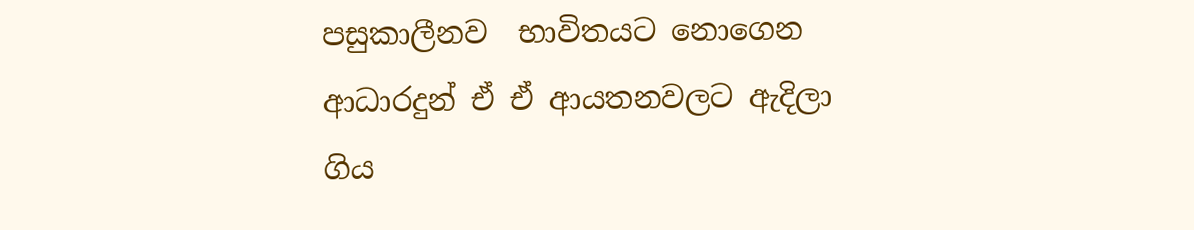පසුකාලීනව  භාවිතයට නොගෙන ආධාරදුන් ඒ ඒ ආයතනවලට ඇදිලා ගිය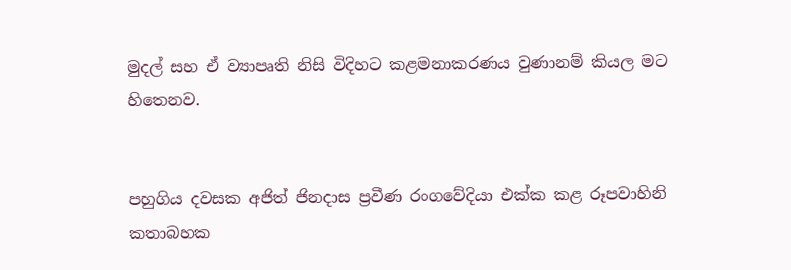මුදල් සහ ඒ ව්‍යාපෘති නිසි විදිහට කළමනාකරණය වුණානම් කියල මට හිතෙනව.


පහුගිය දවසක අජිත් ජිනදාස ප්‍රවීණ රංගවේදියා එක්ක කළ රූපවාහිනි කතාබහක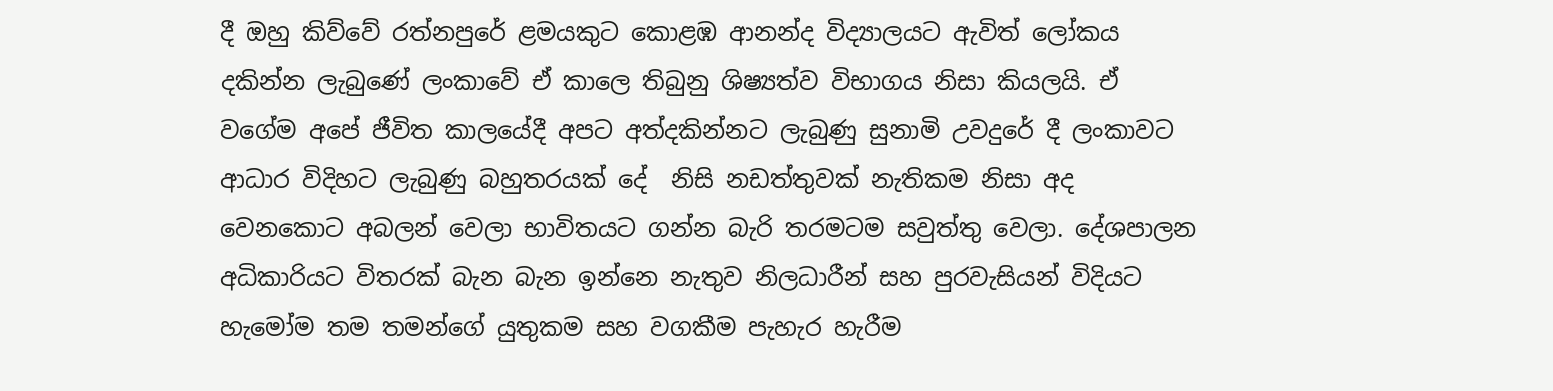දී ඔහු කිව්වේ රත්නපුරේ ළමයකුට කොළඹ ආනන්ද විද්‍යාලයට ඇවිත් ලෝකය දකින්න ලැබුණේ ලංකාවේ ඒ කාලෙ තිබුනු ශිෂ්‍යත්ව විභාගය නිසා කියලයි. ඒ වගේම අපේ ජීවිත කාලයේදී අපට අත්දකින්නට ලැබුණු සුනාමි උවදුරේ දී ලංකාවට ආධාර විදිහට ලැබුණු බහුතරයක් දේ  නිසි නඩත්තුවක් නැතිකම නිසා අද වෙනකොට අබලන් වෙලා භාවිතයට ගන්න බැරි තරමටම සවුත්තු වෙලා. දේශපාලන අධිකාරියට විතරක් බැන බැන ඉන්නෙ නැතුව නිලධාරීන් සහ පුරවැසියන් විදියට හැමෝම තම තමන්ගේ යුතුකම සහ වගකීම පැහැර හැරීම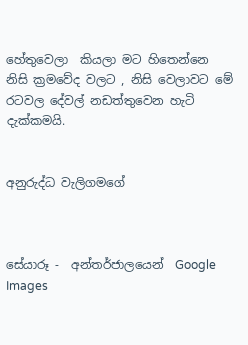හේතුවෙලා  කියලා මට හිතෙන්නෙ නිසි ක්‍රමවේද වලට , නිසි වෙලාවට මේ රටවල දේවල් නඩත්තුවෙන හැටි දැක්කමයි.


අනුරුද්ධ වැලිගමගේ



සේයාරූ -  අන්තර්ජාලයෙන්  Google Images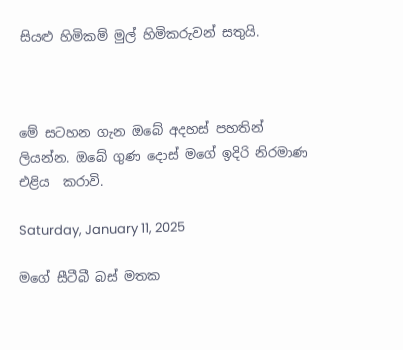සියළු හිමිකම් මුල් හිමිකරුවන් සතුයි.



මේ සටහන ගැන ඔබේ අදහස් පහතින් ලියන්න. ඔබේ ගුණ දොස් මගේ ඉදිරි නිරමාණ එළිය  කරාවි.

Saturday, January 11, 2025

මගේ සීටීබී බස් මතක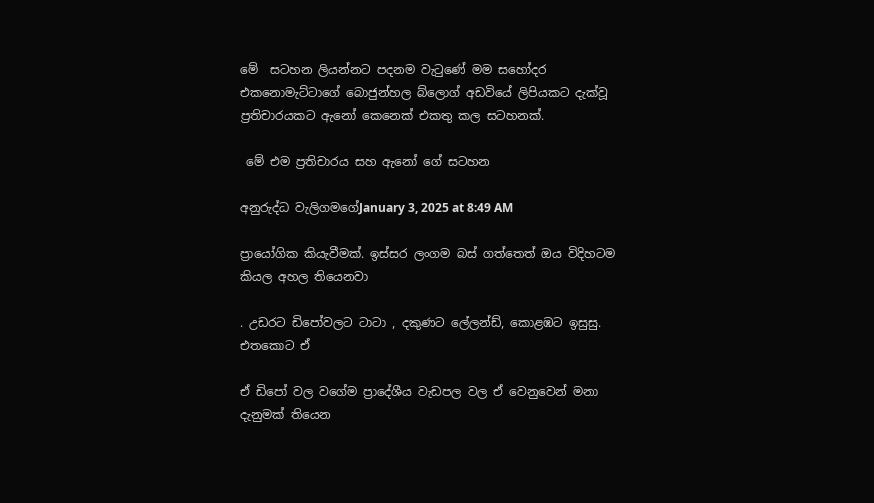මේ  සටහන ලියන්නට පදනම වැටුණේ මම සහෝදර එකනොමැට්ටාගේ බොජුන්හල බ්ලොග් අඩවියේ ලිපියකට දැක්වූ ප්‍රතිචාරයකට ඇනෝ කෙනෙක් එකතු කල සටහනක්.

 මේ එම ප්‍රතිචාරය සහ ඇනෝ ගේ සටහන

අනුරුද්ධ වැලිගමගේJanuary 3, 2025 at 8:49 AM

ප්‍රායෝගික කියැවීමක්. ඉස්සර ලංගම බස් ගත්තෙත් ඔය විදිහටම කියල අහල තියෙනවා

. උඩරට ඩිපෝවලට ටාටා , දකුණට ලේලන්ඩ්, කොළඹට ඉසුසු. එතකොට ඒ

ඒ ඩිපෝ වල වගේම ප්‍රාදේශීය වැඩපල වල ඒ වෙනුවෙන් මනා දැනුමක් තියෙන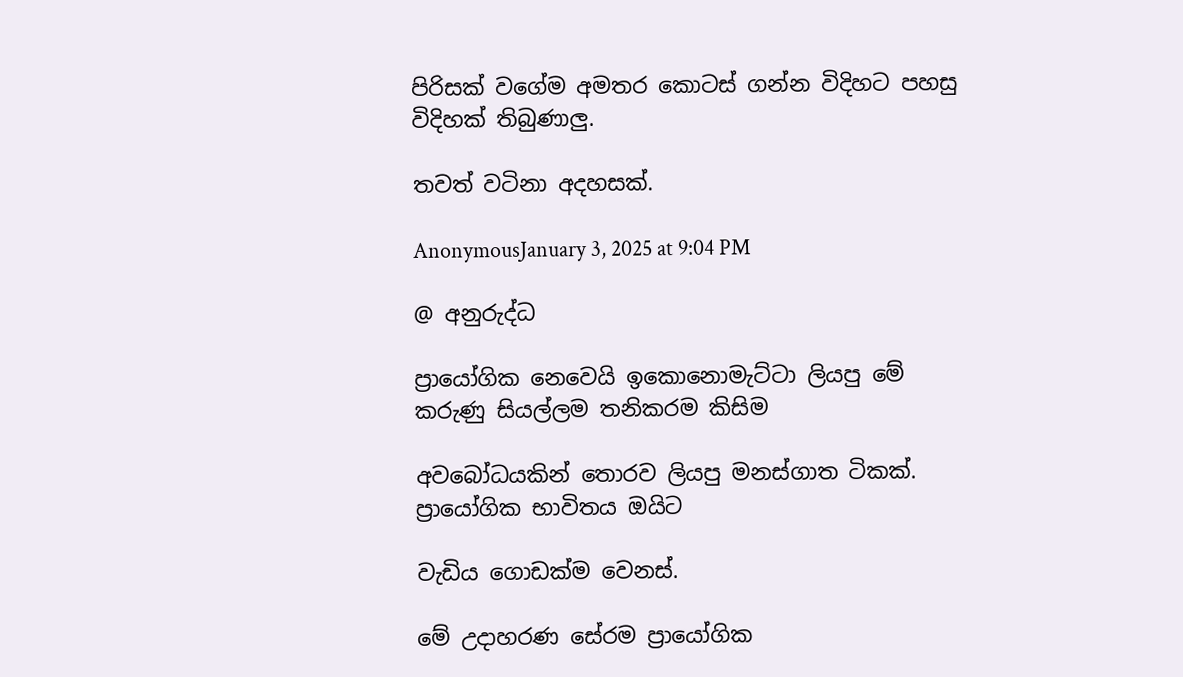පිරිසක් වගේම අමතර කොටස් ගන්න විදිහට පහසු විදිහක් තිබුණාලු.

තවත් වටිනා අදහසක්.

AnonymousJanuary 3, 2025 at 9:04 PM

@ අනුරුද්ධ

ප්‍රායෝගික නෙවෙයි ඉකොනොමැට්ටා ලියපු මේ කරුණු සියල්ලම තනිකරම කිසිම

අවබෝධයකින් තොරව ලියපු මනස්ගාත ටිකක්. ප්‍රායෝගික භාවිතය ඔයිට

වැඩිය ගොඩක්ම වෙනස්.

මේ උදාහරණ සේරම ප්‍රායෝගික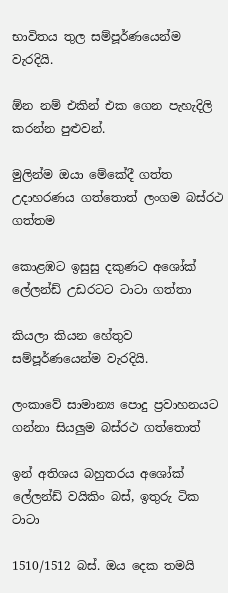භාවිතය තුල සම්පූර්ණයෙන්ම වැරදියි.

ඕන නම් එකින් එක ගෙන පැහැදිලි කරන්න පුළුවන්.

මුලින්ම ඔයා මේකේදී ගත්ත උදාහරණය ගත්තොත් ලංගම බස්රථ ගත්තම

කොළඹට ඉසුසු දකුණට අශෝක් ලේලන්ඩ් උඩරටට ටාටා ගත්තා

කියලා කියන හේතුව සම්පූර්ණයෙන්ම වැරදියි.

ලංකාවේ සාමාන්‍ය පොදු ප්‍රවාහනයට ගන්නා සියලුම බස්රථ ගත්තොත්

ඉන් අතිශය බහුතරය අශෝක් ලේලන්ඩ් වයිකිං බස්, ඉතුරු ටික ටාටා

1510/1512 බස්. ඔය දෙක තමයි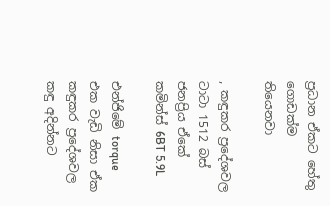ප්‍රධාන ඒකට හේතු ගොඩක්ම තියෙනවා

, කඳුකර ප්‍රදේශවල ටාටා 1512 බස් ජනප්‍රිය ඒකේ කමින්ස් 6BT 5.9L

එන්ජිමේ torque එක වැඩි නිසා ඒක කඳුකර ප්‍රදේශවල කඳු අදින්නට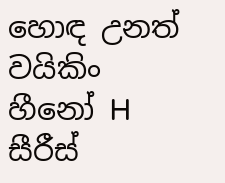හොඳ උනත් වයිකිං හීනෝ H සීරීස්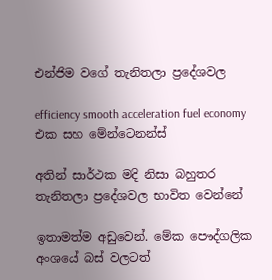එන්ජිම වගේ තැනිතලා ප්‍රදේශවල

efficiency smooth acceleration fuel economy එක සහ මේන්ටෙනන්ස්

අතින් සාර්ථක මදි නිසා බහුතර තැනිතලා ප්‍රදේශවල භාවිත වෙන්නේ

ඉතාමත්ම අඩුවෙන්. මේක පෞද්ගලික අංශයේ බස් වලටත්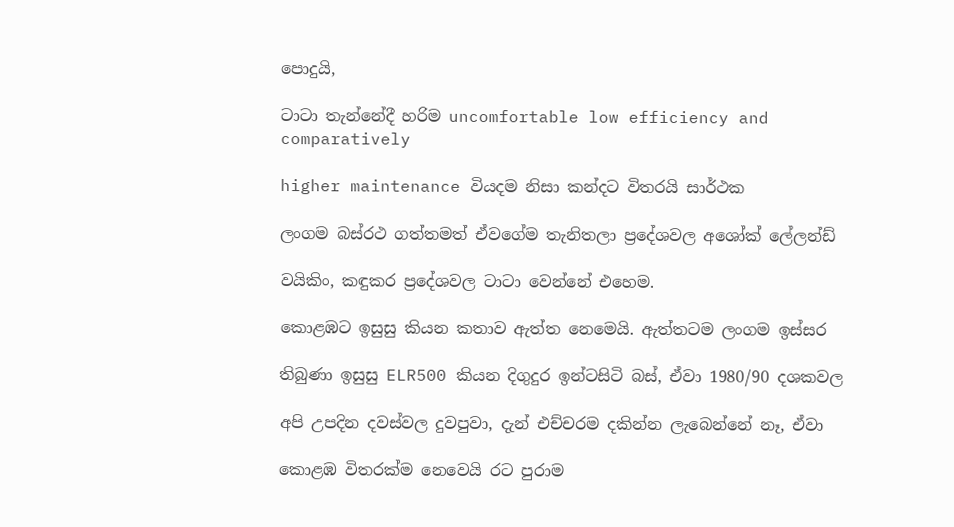පොදුයි,

ටාටා තැන්නේදී හරිම uncomfortable low efficiency and comparatively

higher maintenance වියදම නිසා කන්දට විතරයි සාර්ථක

ලංගම බස්රථ ගත්තමත් ඒවගේම තැනිතලා ප්‍රදේශවල අශෝක් ලේලන්ඩ්

වයිකිං, කඳුකර ප්‍රදේශවල ටාටා වෙන්නේ එහෙම.

කොළඹට ඉසුසු කියන කතාව ඇත්ත නෙමෙයි. ඇත්තටම ලංගම ඉස්සර

තිබුණා ඉසුසු ELR500 කියන දිගුදුර ඉන්ටසිටි බස්, ඒවා 1980/90 දශකවල

අපි උපදින දවස්වල දුවපුවා, දැන් එච්චරම දකින්න ලැබෙන්නේ නෑ, ඒවා

කොළඹ විතරක්ම නෙවෙයි රට පුරාම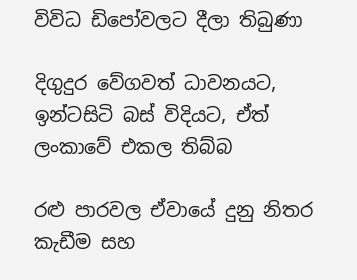විවිධ ඩිපෝවලට දීලා තිබුණා

දිගුදුර වේගවත් ධාවනයට, ඉන්ටසිටි බස් විදියට, ඒත් ලංකාවේ එකල තිබ්බ

රළු පාරවල ඒවායේ දුනු නිතර කැඩීම සහ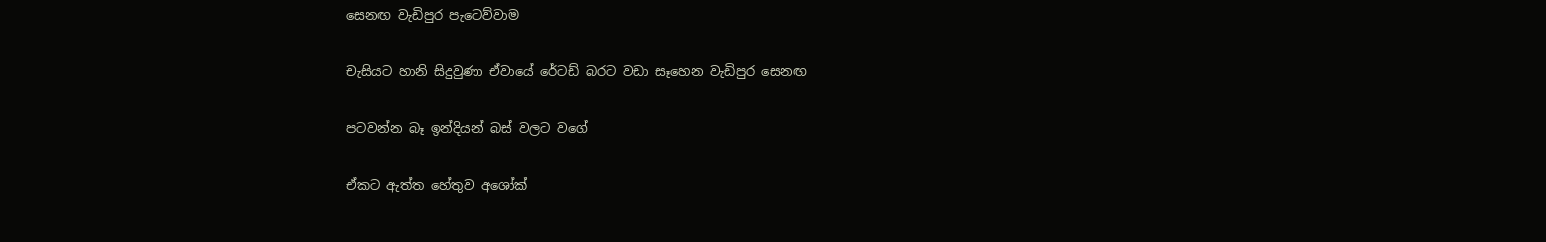සෙනඟ වැඩිපුර පැටෙව්වාම

චැසියට හානි සිදුවුණා ඒවායේ රේටඩ් බරට වඩා සෑහෙන වැඩිපුර සෙනඟ

පටවන්න බෑ ඉන්දියන් බස් වලට වගේ

ඒකට ඇත්ත හේතුව අශෝක්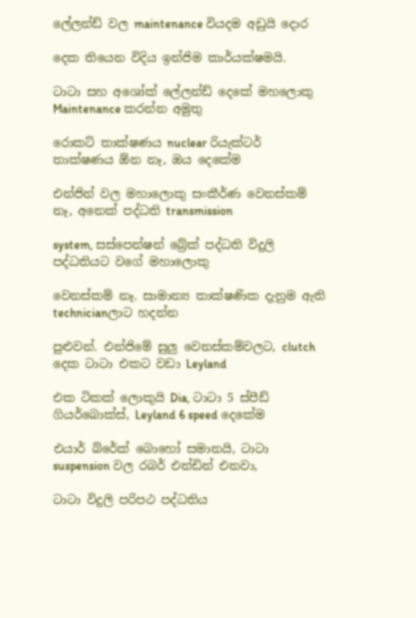ලේලන්ඩ් වල maintenance වියදම අඩුයි දොර

දෙක තියෙන විදිය ඉන්ජිම කාර්යක්ෂමයි.

ටාටා සහ අශෝක් ලේලන්ඩ් දෙකේ මහලොකු Maintenance කරන්න අමුතු

රොකට් තාක්ෂණය nuclear රියැක්ටර් තාක්ෂණය ඕන නෑ, ඔය දෙකේම

එන්ජින් වල මහාලොකු සංකීර්ණ වෙනස්කම් නෑ, අනෙක් පද්ධති transmission

system, සස්පෙන්ෂන් බ්‍රේක් පද්ධති විදුලි පද්ධතියට වගේ මහාලොකු

වෙනස්කම් නෑ. සාමාන්‍ය තාක්ෂණික දැනුම ඇති technicianලාට හදන්න

පුළුවන්. එන්ජිමේ සුලු වෙනස්කම්වලට, clutch දෙක ටාටා එකට වඩා Leyland

එක ටිකක් ලොකුයි Dia, ටාටා 5 ස්පීඩ් ගියර්බොක්ස්, Leyland 6 speed දෙකේම

එයාර් බ්රේක් බොහෝ සමානයි, ටාටා suspension වල රබර් එන්ඩින් එනවා,

ටාටා විදුලි පරිපථ පද්ධතිය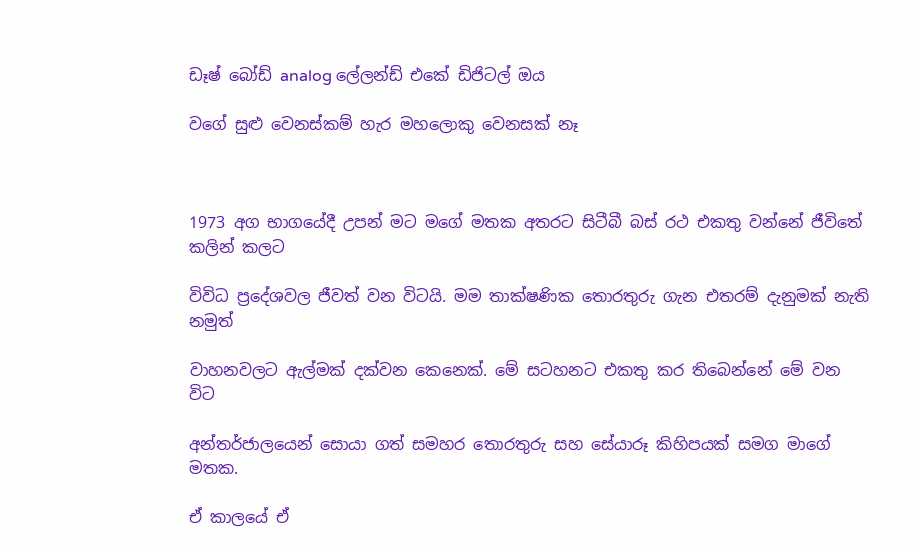ඩෑෂ් බෝඩ් analog ලේලන්ඩ් එකේ ඩිජිටල් ඔය

වගේ සුළු වෙනස්කම් හැර මහලොකු වෙනසක් නෑ



1973 අග භාගයේදී උපන් මට මගේ මතක අතරට සිටීබී බස් රථ එකතු වන්නේ ජීවිතේ කලින් කලට

විවිධ ප්‍රදේශවල ජීවත් වන විටයි. මම තාක්ෂණික තොරතුරු ගැන එතරම් දැනුමක් නැති නමුත්

වාහනවලට ඇල්මක් දක්වන කෙනෙක්. මේ සටහනට එකතු කර තිබෙන්නේ මේ වන විට

අන්තර්ජාලයෙන් සොයා ගත් සමහර තොරතුරු සහ සේයාරූ කිහිපයක් සමග මාගේ මතක.

ඒ කාලයේ ඒ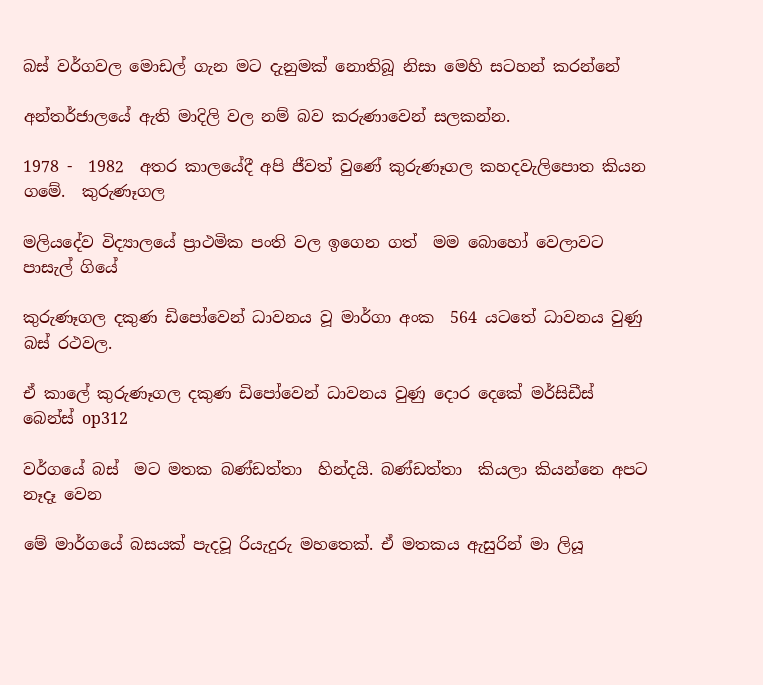බස් වර්ගවල මොඩල් ගැන මට දැනුමක් නොතිබූ නිසා මෙහි සටහන් ක‍රන්නේ

අන්තර්ජාලයේ ඇති මාදිලි වල නම් බව කරුණාවෙන් සලකන්න.

1978 -  1982  අතර කාලයේදී අපි ජීවත් වුණේ කුරුණෑගල කහදවැලිපොත කියන ගමේ.  කුරුණෑගල

මලියදේව විද්‍යාලයේ ප්‍රාථමික පංති වල ඉගෙන ගත්  මම බොහෝ වෙලාවට පාසැල් ගියේ

කුරුණෑගල දකුණ ඩිපෝවෙන් ධාවනය වූ මාර්ගා අංක  564 යටතේ ධාවනය වුණු බස් රථවල.

ඒ කාලේ කුරුණෑගල දකුණ ඩිපෝවෙන් ධාවනය වුණු දොර දෙකේ මර්සිඩීස්  බෙන්ස් op312

වර්ගයේ බස්  මට මතක බණ්ඩත්තා  හින්දයි. බණ්ඩත්තා  කියලා කියන්නෙ අපට නෑදෑ වෙන

මේ මාර්ගයේ බසයක් පැදවූ රියැදුරු මහතෙක්. ඒ මතකය ඇසුරින් මා ලියූ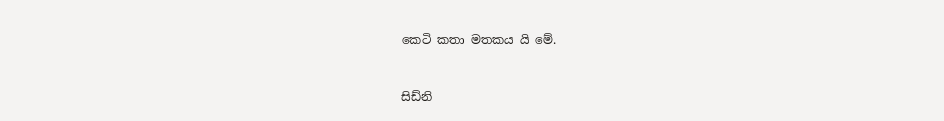කෙටි කතා මතකය යි මේ.


සිඩ්නි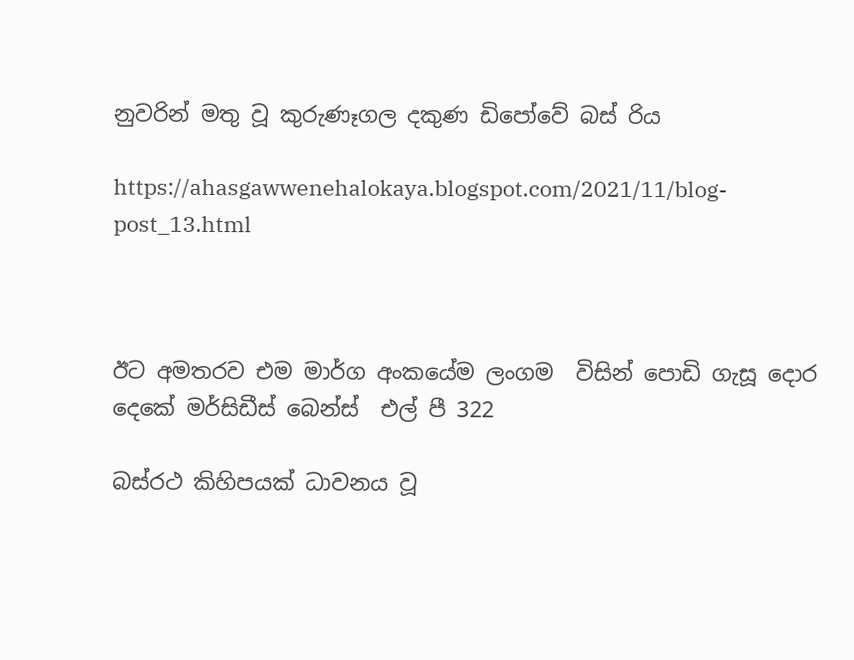නුවරින් මතු වූ කුරුණෑගල දකුණ ඩිපෝවේ බස් රිය

https://ahasgawwenehalokaya.blogspot.com/2021/11/blog-post_13.html



ඊට අමතරව එම මාර්ග අංකයේම ලංගම  විසින් පොඩි ගැසූ දොර දෙකේ මර්සිඩීස් බෙන්ස්  එල් පී 322

බස්රථ කිහිපයක් ධාවනය වූ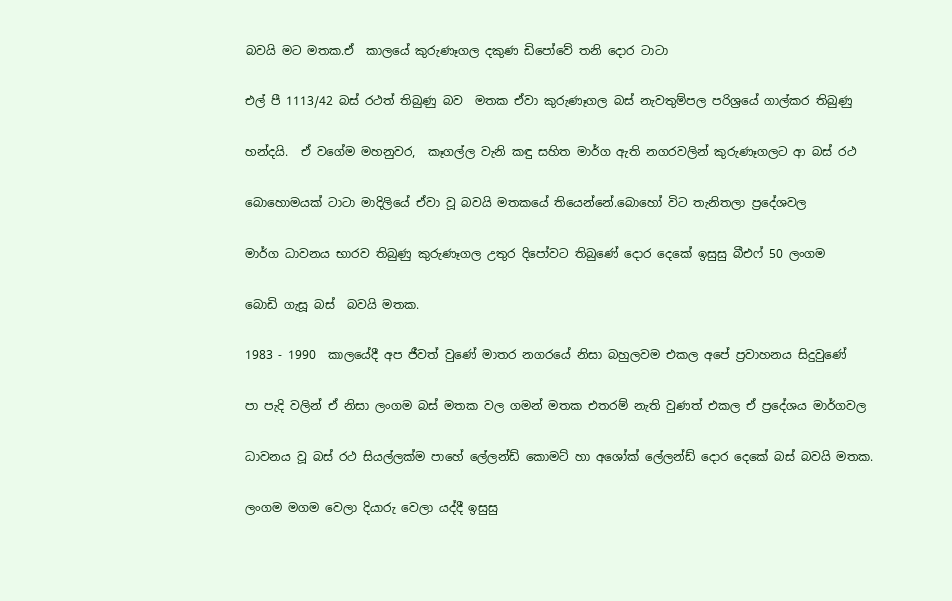බවයි මට මතක.ඒ  කාලයේ කුරුණෑගල දකුණ ඩිපෝවේ තනි දොර ටාටා

එල් පී 1113/42 බස් රථත් තිබුණු බව  මතක ඒවා කුරුණෑගල බස් නැවතුම්පල පරිශ්‍රයේ ගාල්කර තිබුණු

හන්දයි.  ඒ වගේම මහනුවර,  කෑගල්ල වැනි කඳු සහිත මාර්ග ඇති නගරවලින් කුරුණෑගලට ආ බස් රථ

බොහොමයක් ටාටා මාදිලියේ ඒවා වූ බවයි මතකයේ තියෙන්නේ.බොහෝ විට තැනිතලා ප්‍රදේශවල

මාර්ග ධාවනය භාරව තිබුණු කුරුණෑගල උතුර දිපෝවට තිබුණේ දොර දෙකේ ඉසුසු බීඑෆ් 50 ලංගම

බොඩි ගැසූ බස්  බවයි මතක.

1983 - 1990  කාලයේදී අප ජීවත් වුණේ මාතර නගරයේ නිසා බහුලවම එකල අපේ ප්‍රවාහනය සිදුවුණේ

පා පැදි වලින් ඒ නිසා ලංගම බස් මතක වල ගමන් මතක එතරම් නැති වුණත් එකල ඒ ප්‍රදේශය මාර්ගවල

ධාවනය වූ බස් රථ සියල්ලක්ම පාහේ ලේලන්ඩ් කොමට් හා අශෝක් ලේලන්ඩ් දොර දෙකේ බස් බවයි මතක.

ලංගම මගම වෙලා දියාරු වෙලා යද්දී ඉසුසු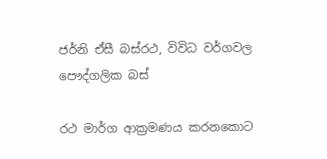ජර්නි ඒසී බස්රථ, විවිධ වර්ගවල  පෞද්ගලික බස්

රථ මාර්ග ආක්‍රමණය කරනකොට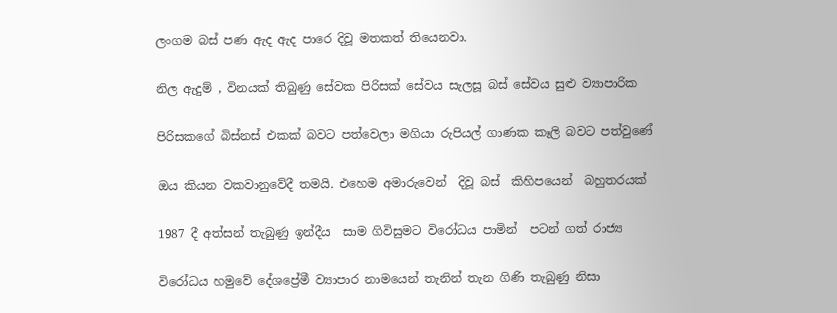ලංගම බස් පණ ඇද ඇද පාරෙ දිවූ මතකත් තියෙනවා.

නිල ඇදුම් , විනයක් තිබුණු සේවක පිරිසක් සේවය සැලසූ බස් සේවය සුළු ව්‍යාපාරික

පිරිසකගේ බිස්නස් එකක් බවට පත්වෙලා මගියා රුපියල් ගාණක කෑලි බවට පත්වුණේ

ඔය කියන වකවානුවේදී තමයි. එහෙම අමාරුවෙන්  දිවූ බස්  කිහිපයෙන්  බහුතරයක්

1987 දී අත්සන් තැබුණු ඉන්දීය  සාම ගිවිසුමට විරෝධය පාමින්  පටන් ගත් රාජ්‍ය

විරෝධය හමුවේ දේශප්‍රේමී ව්‍යාපාර නාමයෙන් තැනින් තැන ගිණි තැබුණු නිසා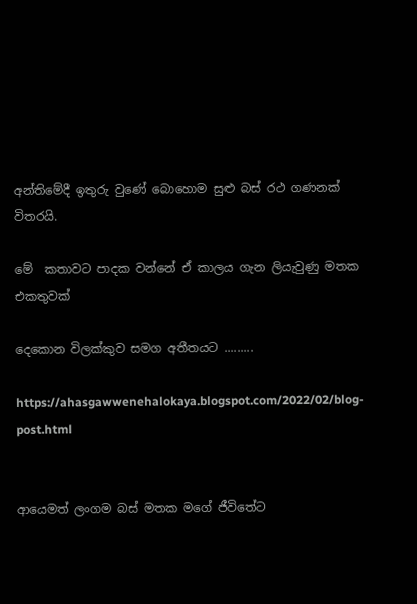අන්තිමේදී ඉතුරු වුණේ බොහොම සුළු බස් රථ ගණනක් විතරයි.

මේ  කතාවට පාදක වන්නේ ඒ කාලය ගැන ලියැවුණු මතක එකතුවක්

දෙකොන විලක්කුව සමග අතීතයට .........

https://ahasgawwenehalokaya.blogspot.com/2022/02/blog-post.html


ආයෙමත් ලංගම බස් මතක මගේ ජීවිතේට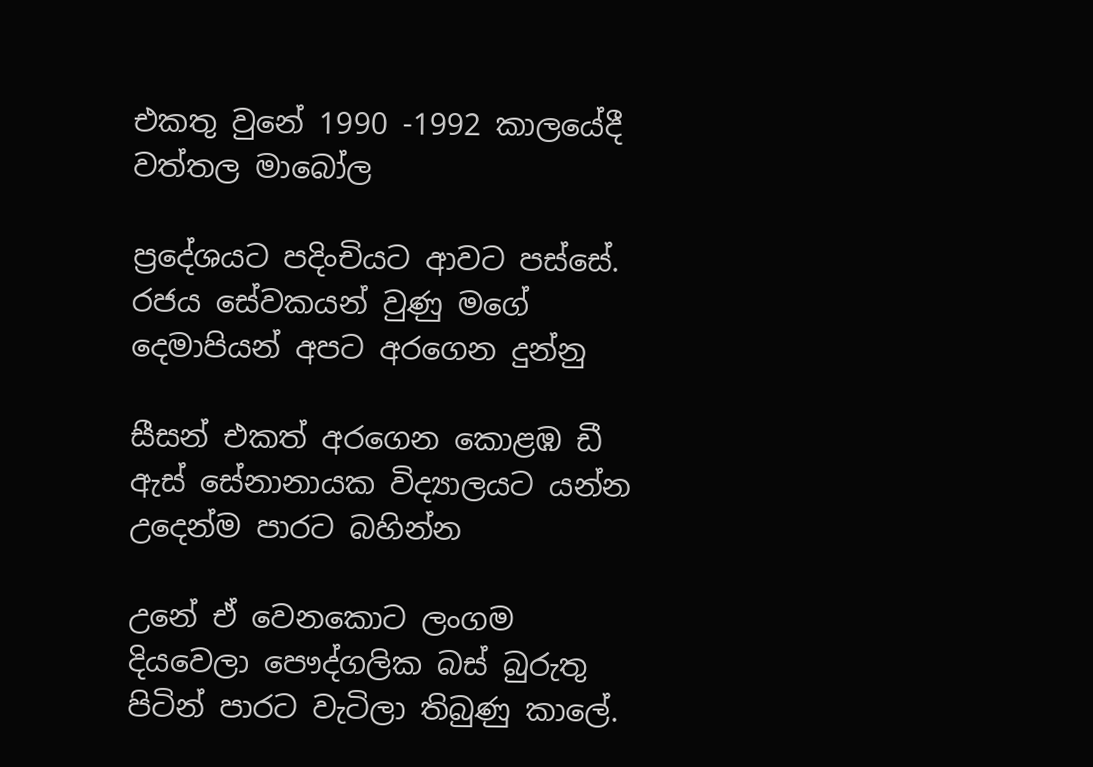එකතු වුනේ 1990 -1992 කාලයේදී වත්තල මාබෝල

ප්‍රදේශයට පදිංචියට ආවට පස්සේ. රජය සේවකයන් වුණු මගේ දෙමාපියන් අපට අරගෙන දුන්නු

සීසන් එකත් අරගෙන කොළඹ ඩී ඇස් සේනානායක විද්‍යාලයට යන්න උදෙන්ම පාරට බහින්න

උනේ ඒ වෙනකොට ලංගම දියවෙලා පෞද්ගලික බස් බුරුතු පිටින් පාරට වැටිලා තිබුණු කාලේ.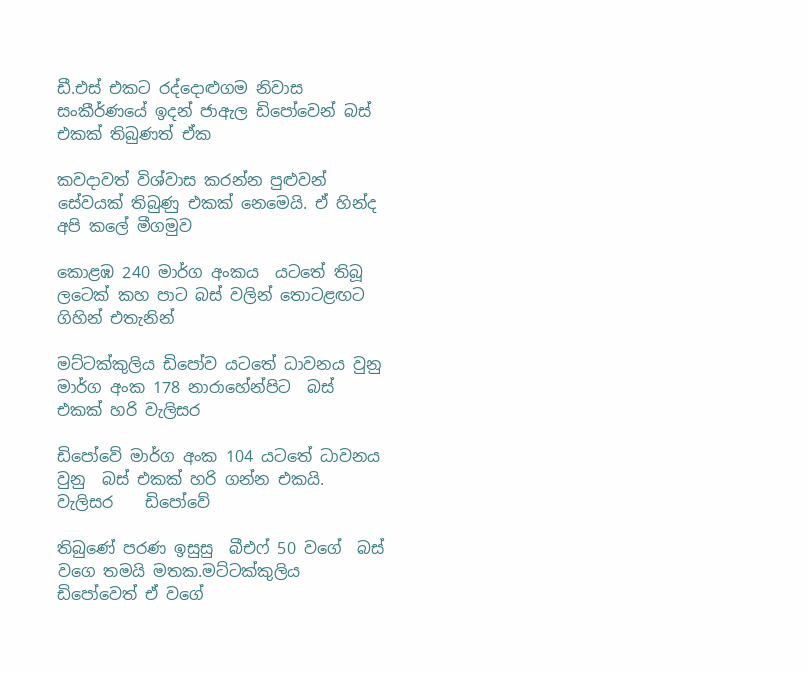ඩී.එස් එකට රද්දොළුගම නිවාස සංකීර්ණයේ ඉදන් ජාඇල ඩිපෝවෙන් බස් එකක් තිබුණත් ඒක

කවදාවත් විශ්වාස කරන්න පුළුවන් සේවයක් තිබුණු එකක් නෙමෙයි. ඒ හින්ද අපි කලේ මීගමුව

කොළඹ 240 මාර්ග අංකය  යටතේ තිබූ ලටෙක් කහ පාට බස් වලින් තොටළඟට ගිහින් එතැනින්

මට්ටක්කුලිය ඩිපෝව යටතේ ධාවනය වුනු  මාර්ග අංක 178 නාරාහේන්පිට  බස් එකක් හරි වැලිසර

ඩිපෝවේ මාර්ග අංක 104 යටතේ ධාවනය වුනු  බස් එකක් හරි ගන්න එකයි. වැලිසර    ඩිපෝවේ

තිබුණේ පරණ ඉසුසු  බීඑෆ් 50 වගේ  බස් වගෙ තමයි මතක.මට්ටක්කුලිය ඩිපෝවෙත් ඒ වගේ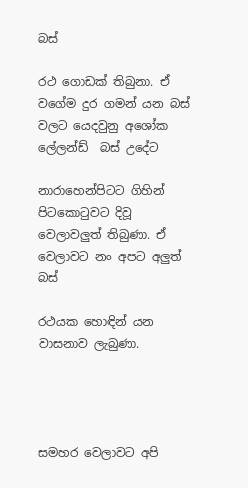බස්

රථ ගොඩක් තිබුනා. ඒ වගේම දුර ගමන් යන බස් වලට යෙදවුනු අශෝක ලේලන්ඩ්  බස් උදේට

නාරාහෙන්පිටට ගිහින් පිටකොටුවට දිවූ වෙලාවලුත් තිබුණා. ඒ වෙලාවට නං අපට අලුත් බස්

රථයක හොඳින් යන වාසනාව ලැබුණා.




සමහර වෙලාවට අපි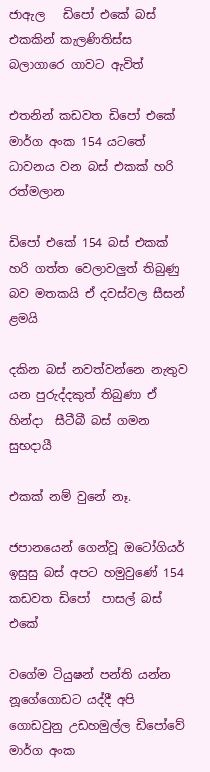ජාඇල   ඩිපෝ එකේ බස් එකකින් කැලණිතිස්ස බලාගාරෙ ගාවට ඇවිත්

එතනින් කඩවත ඩිපෝ එකේ මාර්ග අංක 154 යටතේ ධාවනය වන බස් එකක් හරි රත්මලාන

ඩිපෝ එකේ 154 බස් එකක් හරි ගත්ත වෙලාවලුත් තිබුණු බව මතකයි ඒ දවස්වල සීසන් ළමයි

දකින බස් නවත්වන්නෙ නැතුව යන පුරුද්දකුත් තිබුණා ඒ හින්දා  සීටීබී බස්‌ ගමන සුභදායී

එකක් නම් වුනේ නෑ.

ජපානයෙන් ගෙන්වූ ඔටෝගියර් ඉසුසු බස් අපට හමුවුණේ 154 කඩවත ඩිපෝ  පාසල් බස් එකේ

වගේම ටියුෂන් පන්ති යන්න නූගේගොඩට යද්දී අපි ගොඩවුනු උඩහමුල්ල ඩිපෝවේ මාර්ග අංක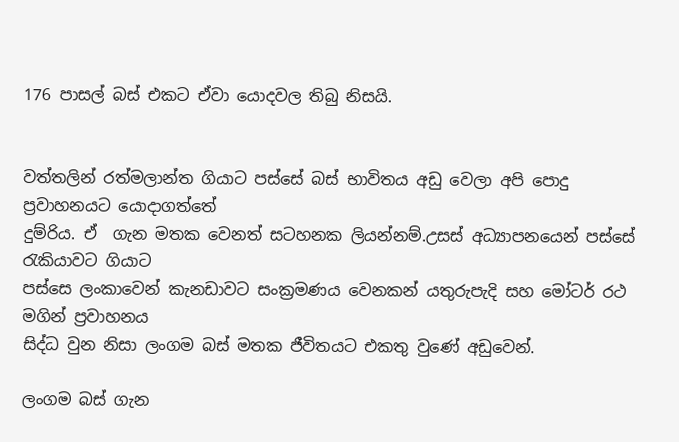176 පාසල් බස් එකට ඒවා යොදවල තිබු නිසයි.


වත්තලින් රත්මලාන්ත ගියාට පස්සේ බස් භාවිතය අඩු වෙලා අපි පොදු ප්‍රවාහනයට යොදාගත්තේ
දුම්රිය. ඒ  ගැන මතක වෙනත් සටහනක ලියන්නම්.උසස් අධ්‍යාපනයෙන් පස්සේ රැකියාවට ගියාට
පස්සෙ ලංකාවෙන් කැනඩාවට සංක්‍රමණය වෙනකන් යතුරුපැදි සහ මෝටර් රථ මගින් ප්‍රවාහනය
සිද්ධ වුන නිසා ලංගම බස් මතක ජීවිතයට එකතු වුණේ අඩුවෙන්.

ලංගම බස් ගැන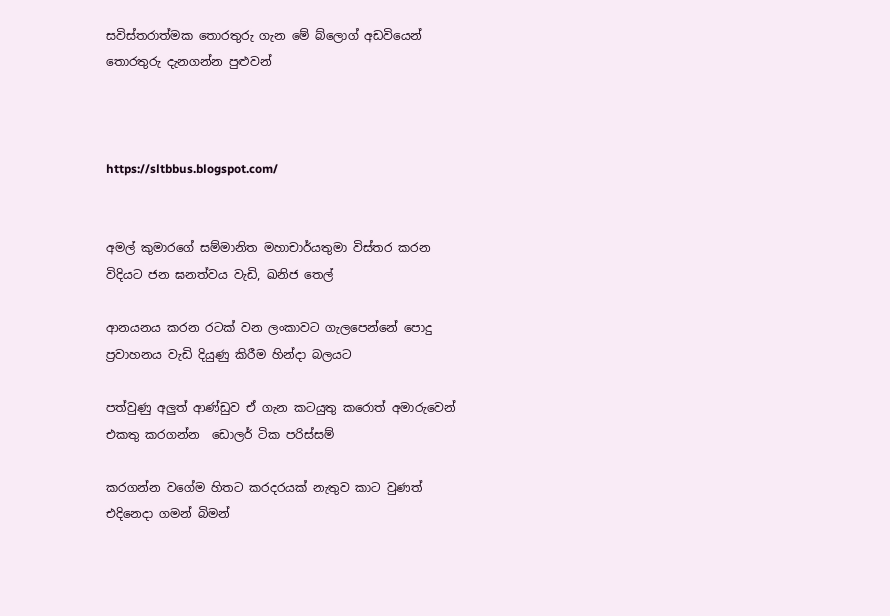සවිස්තරාත්මක තොරතුරු ගැන මේ බ්ලොග් අඩවියෙන් තොරතුරු දැනගන්න පුළුවන්



https://sltbbus.blogspot.com/


අමල් කුමාරගේ සම්මානිත මහාචාර්යතුමා විස්තර කරන විදියට ජන ඝනත්වය වැඩි, ඛනිජ තෙල්

ආනයනය කරන රටක් වන ලංකාවට ගැලපෙන්නේ පොදු ප්‍රවාහනය වැඩි දියුණු කිරීම හින්දා බලයට

පත්වුණු අලුත් ආණ්ඩුව ඒ ගැන කටයුතු කරොත් අමාරුවෙන් එකතු කරගන්න  ඩොලර් ටික පරිස්සම්

කරගන්න වගේම හිතට කරදරයක් නැතුව කාට වුණත් එදිනෙදා ගමන් බිමන්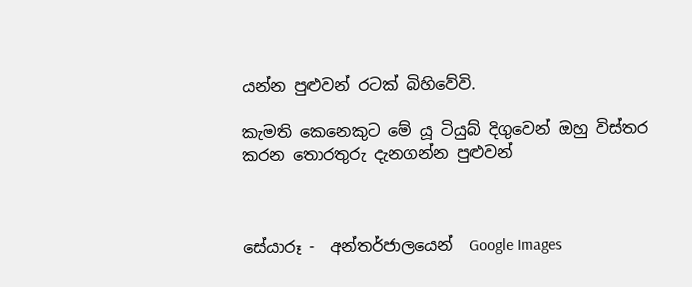යන්න පුළුවන් රටක් බිහිවේවි.

කැමති කෙනෙකුට මේ යූ ටියුබ් දිගුවෙන් ඔහු විස්තර කරන තොරතුරු දැනගන්න පුළුවන්



සේයාරූ -  අන්තර්ජාලයෙන්  Google Images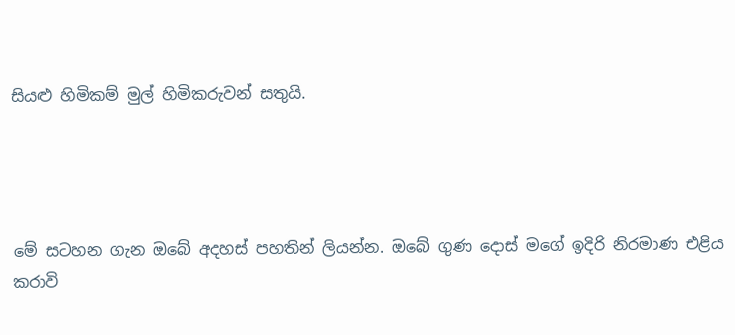සියළු හිමිකම් මුල් හිමිකරුවන් සතුයි.




මේ සටහන ගැන ඔබේ අදහස් පහතින් ලියන්න. ඔබේ ගුණ දොස් මගේ ඉදිරි නිරමාණ එළිය  කරාවි